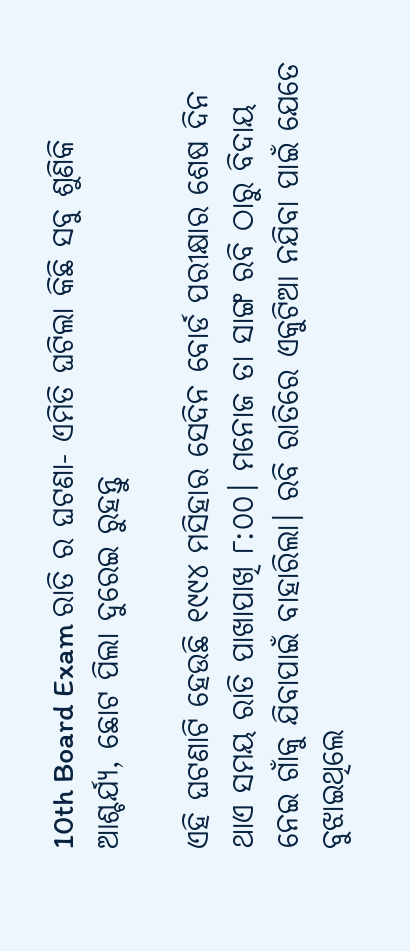10th Board Exam ରାତି ର ଘଟଣା- ଏମିତି ଘଟିଲା କିଛି ସବୁ ଶୁଣିକି ଆଶ୍ଚର୍ଯ୍ୟ, ଛୋଟ ପିଲା ଦୁରେଇ ରୁହନ୍ତୁ

ଏହି ଘଟଣାଟି ହେଉଛି ୧୯୯୪ ମସିହାର ସେଦିନ ବୋର୍ଡ ପରୀକ୍ଷାର ଶେଷ ଦିନ ଥାଏ ସମୟ ରାତି ପାଖାପାଖି ୮:୦୦। ମନୋଜ ତା ସାଙ୍ଗ ରବି ଠାରୁ ବିଦାୟ ନେଇ ଗାଁକୁ ଯିବାପାଇଁ ବାହାରିଲା। ରବି ରାତିରେ ଏକୁଟିଆ ନଯିବା ପାଇଁ ଯେତେ ବୁଝାଇଥିଲେ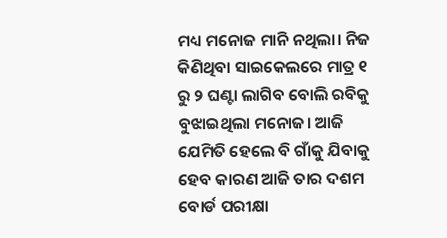ମଧ୍ୟ ମନୋଜ ମାନି ନଥିଲା। ନିଜ କିଣିଥିବା ସାଇକେଲରେ ମାତ୍ର ୧ ରୁ ୨ ଘଣ୍ଟା ଲାଗିବ ବୋଲି ରବିକୁ ବୁଝାଇଥିଲା ମନୋଜ। ଆଜି ଯେମିତି ହେଲେ ବି ଗାଁକୁ ଯିବାକୁ ହେବ କାରଣ ଆଜି ତାର ଦଶମ ବୋର୍ଡ ପରୀକ୍ଷା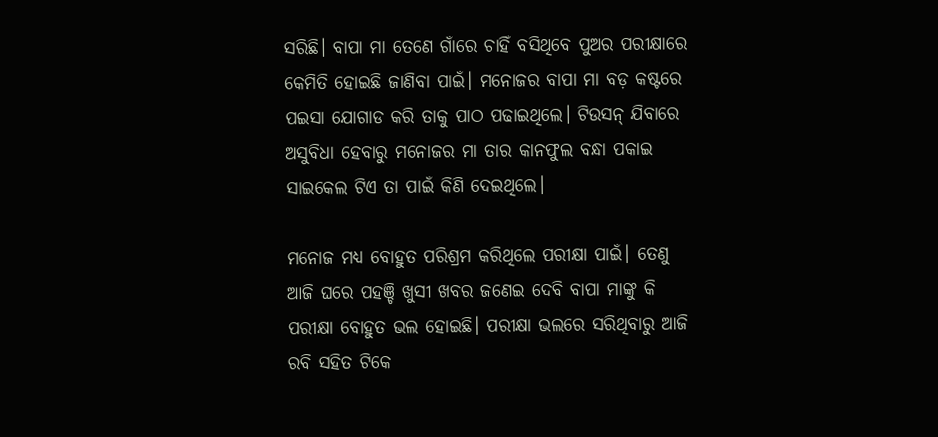ସରିଛି। ବାପା ମା ତେଣେ ଗାଁରେ ଚାହିଁ ବସିଥିବେ ପୁଅର ପରୀକ୍ଷାରେ କେମିତି ହୋଇଛି ଜାଣିବା ପାଇଁ। ମନୋଜର ବାପା ମା ବଡ଼ କଷ୍ଟରେ ପଇସା ଯୋଗାଡ କରି ତାକୁ ପାଠ ପଢାଇଥିଲେ। ଟିଉସନ୍ ଯିବାରେ ଅସୁବିଧା ହେବାରୁ ମନୋଜର ମା ତାର କାନଫୁଲ ବନ୍ଧା ପକାଇ ସାଇକେଲ ଟିଏ ତା ପାଇଁ କିଣି ଦେଇଥିଲେ।

ମନୋଜ ମଧ୍ୟ ବୋହୁତ ପରିଶ୍ରମ କରିଥିଲେ ପରୀକ୍ଷା ପାଇଁ। ତେଣୁ ଆଜି ଘରେ ପହଞ୍ଚି ଖୁସୀ ଖବର ଜଣେଇ ଦେବି ବାପା ମାଙ୍କୁ କି ପରୀକ୍ଷା ବୋହୁତ ଭଲ ହୋଇଛି। ପରୀକ୍ଷା ଭଲରେ ସରିଥିବାରୁ ଆଜି ରବି ସହିତ ଟିକେ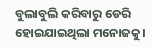ବୁଲାବୁଲି କରିବାରୁ ଡେରି ହୋଇଯାଇଥିଲା ମନୋଜକୁ।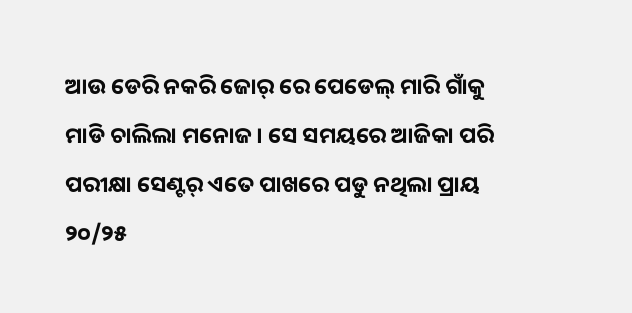ଆଉ ଡେରି ନକରି ଜୋର୍ ରେ ପେଡେଲ୍ ମାରି ଗାଁକୁ ମାଡି ଚାଲିଲା ମନୋଜ। ସେ ସମୟରେ ଆଜିକା ପରି ପରୀକ୍ଷା ସେଣ୍ଟର୍ ଏତେ ପାଖରେ ପଡୁ ନଥିଲା ପ୍ରାୟ ୨୦/୨୫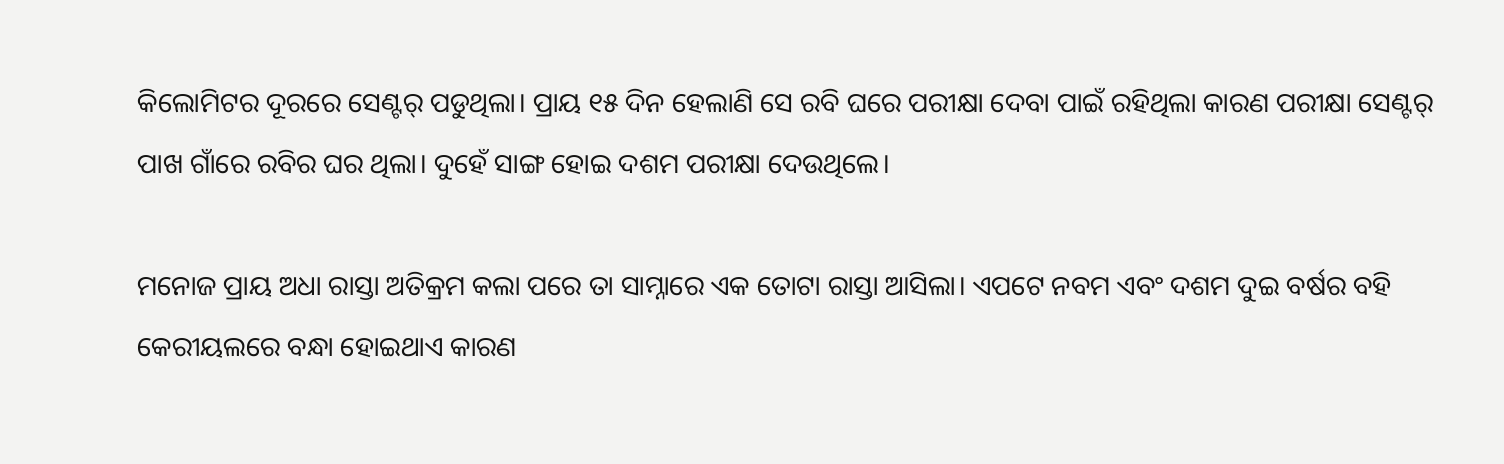କିଲୋମିଟର ଦୂରରେ ସେଣ୍ଟର୍ ପଡୁଥିଲା। ପ୍ରାୟ ୧୫ ଦିନ ହେଲାଣି ସେ ରବି ଘରେ ପରୀକ୍ଷା ଦେବା ପାଇଁ ରହିଥିଲା କାରଣ ପରୀକ୍ଷା ସେଣ୍ଟର୍ ପାଖ ଗାଁରେ ରବିର ଘର ଥିଲା। ଦୁହେଁ ସାଙ୍ଗ ହୋଇ ଦଶମ ପରୀକ୍ଷା ଦେଉଥିଲେ।

ମନୋଜ ପ୍ରାୟ ଅଧା ରାସ୍ତା ଅତିକ୍ରମ କଲା ପରେ ତା ସାମ୍ନାରେ ଏକ ତୋଟା ରାସ୍ତା ଆସିଲା। ଏପଟେ ନବମ ଏବଂ ଦଶମ ଦୁଇ ବର୍ଷର ବହି କେରୀୟଲରେ ବନ୍ଧା ହୋଇଥାଏ କାରଣ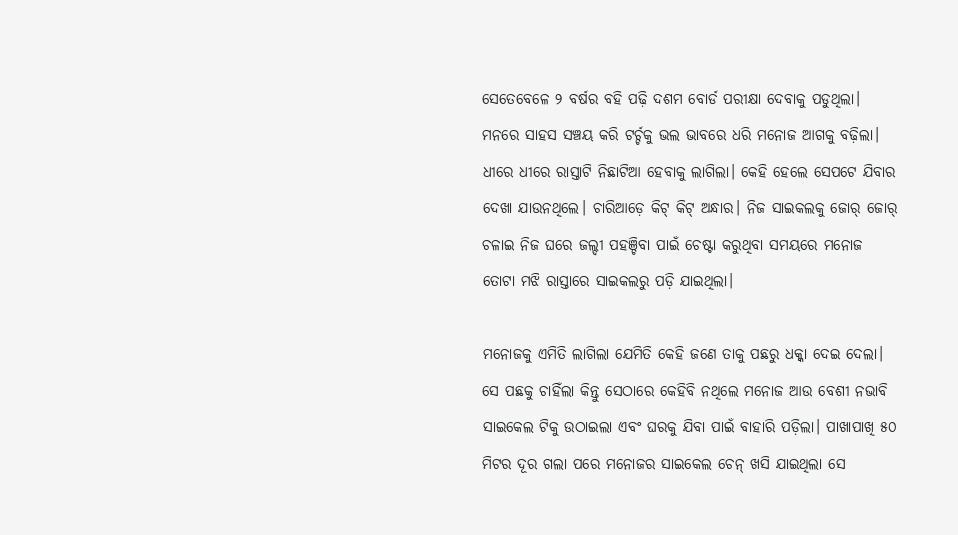ସେତେବେଳେ ୨ ବର୍ଷର ବହି ପଢ଼ି ଦଶମ ବୋର୍ଡ ପରୀକ୍ଷା ଦେବାକୁ ପଡୁଥିଲା। ମନରେ ସାହସ ସଞ୍ଚୟ କରି ଟର୍ଚ୍ଚକୁ ଭଲ ଭାବରେ ଧରି ମନୋଜ ଆଗକୁ ବଢ଼ିଲା। ଧୀରେ ଧୀରେ ରାସ୍ତାଟି ନିଛାଟିଆ ହେବାକୁ ଲାଗିଲା। କେହି ହେଲେ ସେପଟେ ଯିବାର ଦେଖା ଯାଉନଥିଲେ। ଚାରିଆଡ଼େ କିଟ୍ କିଟ୍ ଅନ୍ଧାର। ନିଜ ସାଇକଲକୁ ଜୋର୍ ଜୋର୍ ଚଳାଇ ନିଜ ଘରେ ଜଲ୍ଦୀ ପହଞ୍ଚିବା ପାଇଁ ଚେଷ୍ଟା କରୁଥିବା ସମୟରେ ମନୋଜ ତୋଟା ମଝି ରାସ୍ତାରେ ସାଇକଲରୁ ପଡ଼ି ଯାଇଥିଲା।

ମନୋଜକୁ ଏମିତି ଲାଗିଲା ଯେମିତି କେହି ଜଣେ ତାକୁ ପଛରୁ ଧକ୍କା ଦେଇ ଦେଲା। ସେ ପଛକୁ ଚାହିଁଲା କିନ୍ତୁ ସେଠାରେ କେହିବି ନଥିଲେ ମନୋଜ ଆଉ ବେଶୀ ନଭାବି ସାଇକେଲ ଟିକୁ ଉଠାଇଲା ଏବଂ ଘରକୁ ଯିବା ପାଇଁ ବାହାରି ପଡ଼ିଲା। ପାଖାପାଖି ୫୦ ମିଟର ଦୂର ଗଲା ପରେ ମନୋଜର ସାଇକେଲ ଚେନ୍ ଖସି ଯାଇଥିଲା ସେ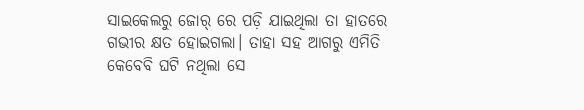ସାଇକେଲରୁ ଜୋର୍ ରେ ପଡ଼ି ଯାଇଥିଲା ତା ହାତରେ ଗଭୀର କ୍ଷତ ହୋଇଗଲା। ତାହା ସହ ଆଗରୁ ଏମିତି କେବେବି ଘଟି ନଥିଲା ସେ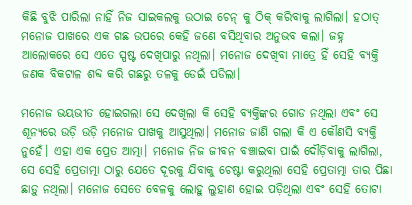କିଛି ବୁଝି ପାରିଲା ନାହିଁ ନିଜ ସାଇକଲକୁ ଉଠାଇ ଚେନ୍ କୁ ଠିକ୍ କରିବାକୁ ଲାଗିଲା। ହଠାତ୍ ମନୋଜ ପାଖରେ ଏକ ଗଛ ଉପରେ କେହି ଜଣେ ବସିଥିବାର ଅନୁଭବ କଲା। ଜହ୍ନ ଆଲୋକରେ ସେ ଏତେ ସ୍ପଷ୍ଟ ଦେଖିପାରୁ ନଥିଲା। ମନୋଜ ଦେଖିବା ମାତ୍ରେ ହିଁ ସେହି ବ୍ୟକ୍ତି ଜଣକ ବିକଟାଳ ଶବ୍ଦ କରି ଗଛରୁ ତଳକୁ ଡେଇଁ ପଡିଲା।

ମନୋଜ ଭୟଭୀତ ହୋଇଗଲା ସେ ଦେଖିଲା କି ସେହି ବ୍ୟକ୍ତିଙ୍କର ଗୋଡ ନଥିଲା ଏବଂ ସେ ଶୂନ୍ୟରେ ଉଡ଼ି ଉଡ଼ି ମନୋଜ ପାଖକୁ ଆସୁଥିଲା। ମନୋଜ ଜାଣି ଗଲା କି ଏ କୌଣସି ବ୍ୟକ୍ତି ନୁହେଁ। ଏହା ଏକ ପ୍ରେତ ଆତ୍ମା। ମନୋଜ ନିଜ ଜୀବନ ବଞ୍ଚାଇବା ପାଇଁ ଦୌଡ଼ିବାକୁ ଲାଗିଲା, ସେ ସେହି ପ୍ରେତାତ୍ମା ଠାରୁ ଯେତେ ଦୂରକୁ ଯିବାକୁ ଚେଷ୍ଟା କରୁଥିଲା ସେହି ପ୍ରେତାତ୍ମା ତାର ପିଛା ଛାଡ଼ୁ ନଥିଲା। ମନୋଜ ସେତେ ବେଳକୁ ଲୋହୁ ଲୁହାଣ ହୋଇ ପଡ଼ିଥିଲା ଏବଂ ସେହି ତୋଟା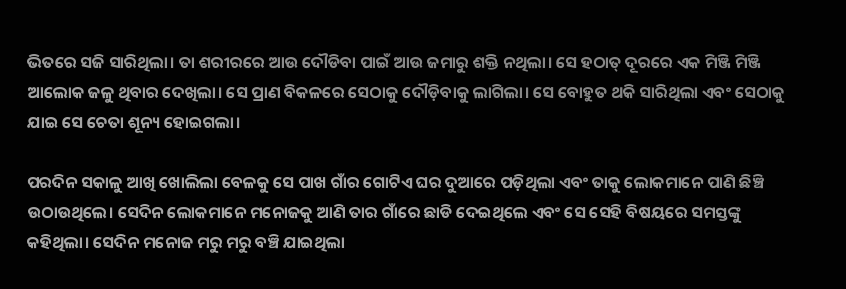ଭିତରେ ସଜି ସାରିଥିଲା। ତା ଶରୀରରେ ଆଉ ଦୌଡିବା ପାଇଁ ଆଉ ଜମାରୁ ଶକ୍ତି ନଥିଲା। ସେ ହଠାତ୍ ଦୂରରେ ଏକ ମିଞ୍ଜି ମିଞ୍ଜି ଆଲୋକ ଜଳୁ ଥିବାର ଦେଖିଲା। ସେ ପ୍ରାଣ ବିକଳରେ ସେଠାକୁ ଦୌଡ଼ିବାକୁ ଲାଗିଲା। ସେ ବୋହୁତ ଥକି ସାରିଥିଲା ଏବଂ ସେଠାକୁ ଯାଇ ସେ ଚେତା ଶୂନ୍ୟ ହୋଇଗଲା।

ପରଦିନ ସକାଳୁ ଆଖି ଖୋଲିଲା ବେଳକୁ ସେ ପାଖ ଗାଁର ଗୋଟିଏ ଘର ଦୁଆରେ ପଡ଼ିଥିଲା ଏବଂ ତାକୁ ଲୋକମାନେ ପାଣି ଛିଞ୍ଚି ଉଠାଉଥିଲେ। ସେଦିନ ଲୋକମାନେ ମନୋଜକୁ ଆଣି ତାର ଗାଁରେ ଛାଡି ଦେଇଥିଲେ ଏବଂ ସେ ସେହି ବିଷୟରେ ସମସ୍ତଙ୍କୁ କହିଥିଲା। ସେଦିନ ମନୋଜ ମରୁ ମରୁ ବଞ୍ଚି ଯାଇଥିଲା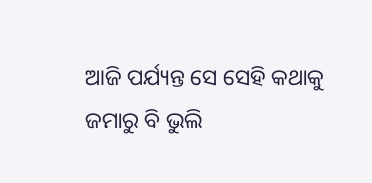ଆଜି ପର୍ଯ୍ୟନ୍ତ ସେ ସେହି କଥାକୁ ଜମାରୁ ବି ଭୁଲି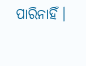ପାରିନାହିଁ।